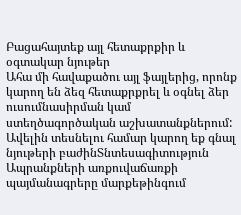Բացահայտեք այլ հետաքրքիր և օգտակար նյութեր
Ահա մի հավաքածու այլ ֆայլերից, որոնք կարող են ձեզ հետաքրքրել և օգնել ձեր ուսումնասիրման կամ ստեղծագործական աշխատանքներում: Ավելին տեսնելու համար կարող եք գնալ նյութերի բաժինՏնտեսագիտություն
Ապրանքների առքուվաճառքի պայմանագրերը մարքեթինգում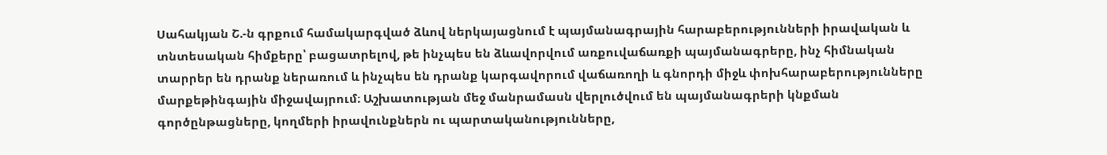Սահակյան Շ.-ն գրքում համակարգված ձևով ներկայացնում է պայմանագրային հարաբերությունների իրավական և տնտեսական հիմքերը՝ բացատրելով, թե ինչպես են ձևավորվում առքուվաճառքի պայմանագրերը, ինչ հիմնական տարրեր են դրանք ներառում և ինչպես են դրանք կարգավորում վաճառողի և գնորդի միջև փոխհարաբերությունները մարքեթինգային միջավայրում։ Աշխատության մեջ մանրամասն վերլուծվում են պայմանագրերի կնքման գործընթացները, կողմերի իրավունքներն ու պարտականությունները,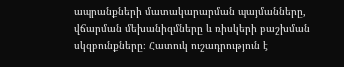ապրանքների մատակարարման պայմանները, վճարման մեխանիզմները և ռիսկերի բաշխման սկզբունքները։ Հատուկ ուշադրություն է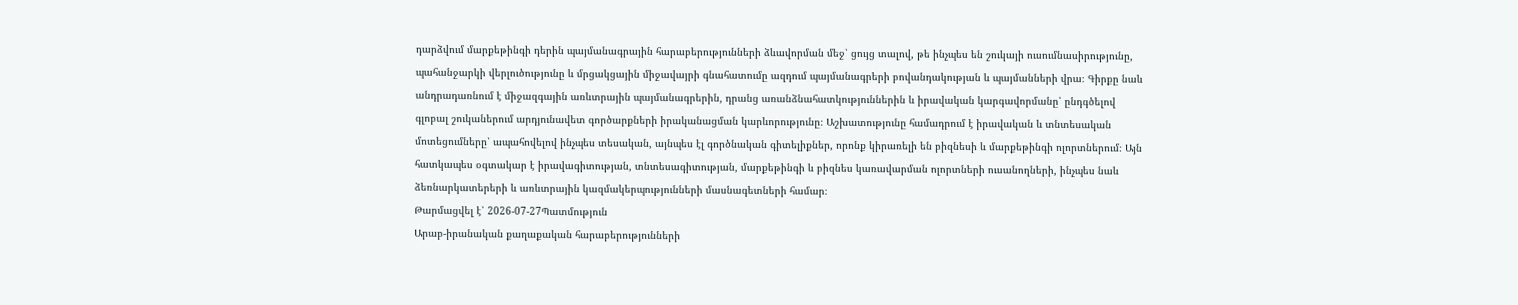դարձվում մարքեթինգի դերին պայմանագրային հարաբերությունների ձևավորման մեջ՝ ցույց տալով, թե ինչպես են շուկայի ուսումնասիրությունը, պահանջարկի վերլուծությունը և մրցակցային միջավայրի գնահատումը ազդում պայմանագրերի բովանդակության և պայմանների վրա։ Գիրքը նաև անդրադառնում է միջազգային առևտրային պայմանագրերին, դրանց առանձնահատկություններին և իրավական կարգավորմանը՝ ընդգծելով գլոբալ շուկաներում արդյունավետ գործարքների իրականացման կարևորությունը։ Աշխատությունը համադրում է իրավական և տնտեսական մոտեցումները՝ ապահովելով ինչպես տեսական, այնպես էլ գործնական գիտելիքներ, որոնք կիրառելի են բիզնեսի և մարքեթինգի ոլորտներում։ Այն հատկապես օգտակար է իրավագիտության, տնտեսագիտության, մարքեթինգի և բիզնես կառավարման ոլորտների ուսանողների, ինչպես նաև ձեռնարկատերերի և առևտրային կազմակերպությունների մասնագետների համար։
Թարմացվել է՝ 2026-07-27Պատմություն
Արաբ-իրանական քաղաքական հարաբերությունների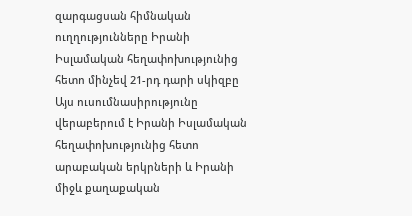զարգացսան հիմնական ուղղությունները Իրանի Իսլամական հեղափոխությունից հետո մինչեվ 21-րդ դարի սկիզբը
Այս ուսումնասիրությունը վերաբերում է Իրանի Իսլամական հեղափոխությունից հետո արաբական երկրների և Իրանի միջև քաղաքական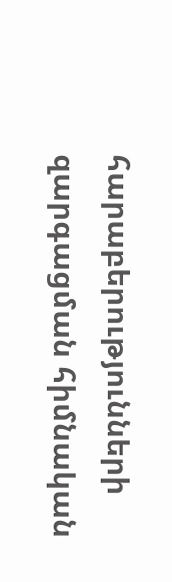հարաբերությունների զարգացման հիմնական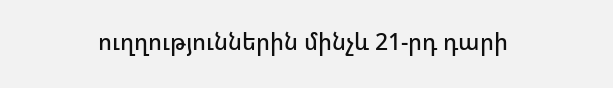ուղղություններին մինչև 21-րդ դարի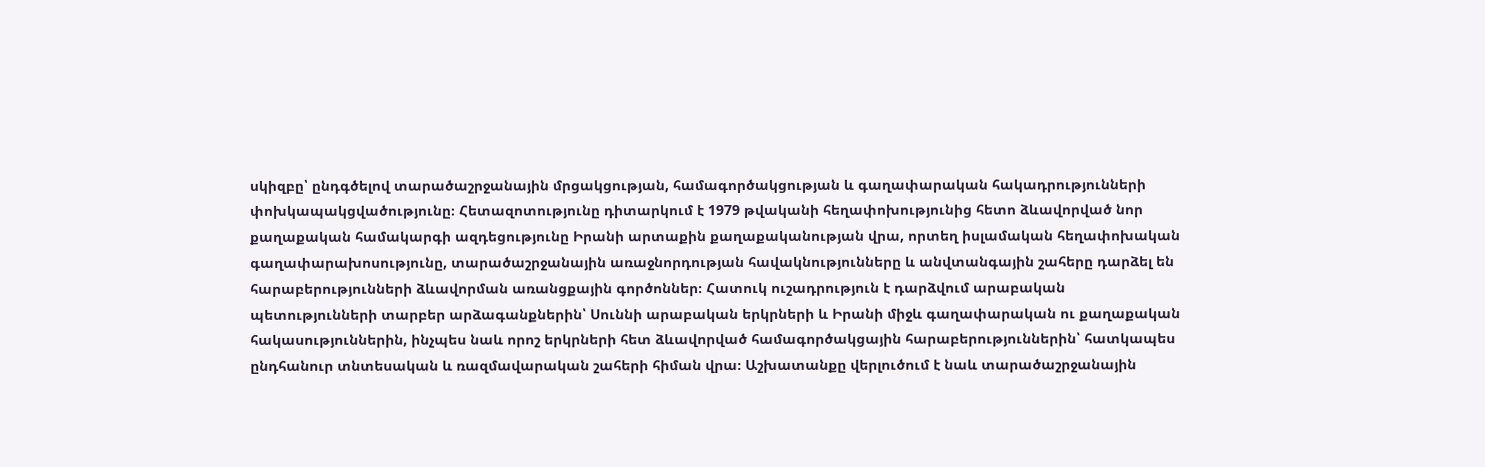սկիզբը՝ ընդգծելով տարածաշրջանային մրցակցության, համագործակցության և գաղափարական հակադրությունների փոխկապակցվածությունը։ Հետազոտությունը դիտարկում է 1979 թվականի հեղափոխությունից հետո ձևավորված նոր քաղաքական համակարգի ազդեցությունը Իրանի արտաքին քաղաքականության վրա, որտեղ իսլամական հեղափոխական գաղափարախոսությունը, տարածաշրջանային առաջնորդության հավակնությունները և անվտանգային շահերը դարձել են հարաբերությունների ձևավորման առանցքային գործոններ։ Հատուկ ուշադրություն է դարձվում արաբական պետությունների տարբեր արձագանքներին՝ Սուննի արաբական երկրների և Իրանի միջև գաղափարական ու քաղաքական հակասություններին, ինչպես նաև որոշ երկրների հետ ձևավորված համագործակցային հարաբերություններին՝ հատկապես ընդհանուր տնտեսական և ռազմավարական շահերի հիման վրա։ Աշխատանքը վերլուծում է նաև տարածաշրջանային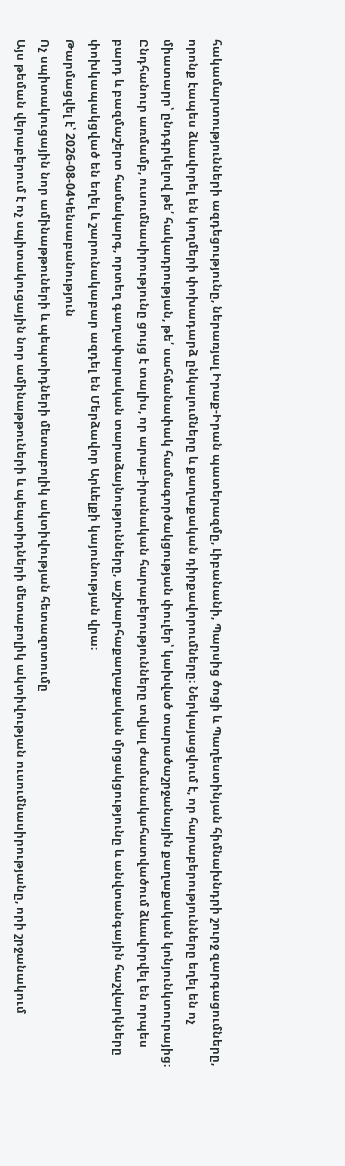հակամարտությունների ազդեցությունը, ներառյալ Իրաք-Իրան պատերազմը, Լիբանանի, Պարսից ծոցի և Պաղեստինյան հիմնախնդրի շուրջ զարգացումները, որոնք էապես ձևավորել են կողմերի փոխադարձ ընկալումները և քաղաքական դիրքավորումները։ Ներկայացվում է, որ հարաբերությունները եղել են ոչ միատարր՝ ընդգրկելով թե՛ հակադրության, թե՛ սահմանափակ համագործակցության փուլեր՝ կախված տարածաշրջանային քաղաքական կոնյունկտուրայից։ Ընդհանուր առմամբ, ուսումնասիրությունը ցույց է տալիս, որ արաբ-իրանական հարաբերությունները տվյալ ժամանակահատվածում ձևավորվել են որպես բարդ և բազմաշերտ համակարգ, որտեղ գաղափարական տարաձայնությունները, աշխարհաքաղաքական մրցակցությունը և անվտանգային հաշվարկները փոխկապակցված են եղել և շարունակաբար ազդել են Մերձավոր Արևելքի կայունության վրա։
Թարմացվել է՝ 2026-08-04Կենսաբանություն
Ոչ սպիտակուցային նոր ամինաթթուների և պեպտիդների մետաբոլիկ ակտիվության հետազոտումը
Այս թեման վերաբերում է ոչ սպիտակուցային նոր ամինաթթուների և պեպտիդների մետաբոլիկ ակտիվության ուսումնասիրությանը, որի շրջանակում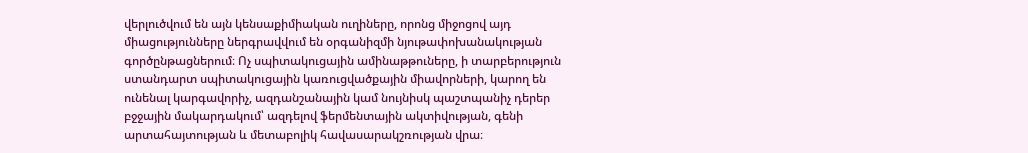վերլուծվում են այն կենսաքիմիական ուղիները, որոնց միջոցով այդ միացությունները ներգրավվում են օրգանիզմի նյութափոխանակության գործընթացներում։ Ոչ սպիտակուցային ամինաթթուները, ի տարբերություն ստանդարտ սպիտակուցային կառուցվածքային միավորների, կարող են ունենալ կարգավորիչ, ազդանշանային կամ նույնիսկ պաշտպանիչ դերեր բջջային մակարդակում՝ ազդելով ֆերմենտային ակտիվության, գենի արտահայտության և մետաբոլիկ հավասարակշռության վրա։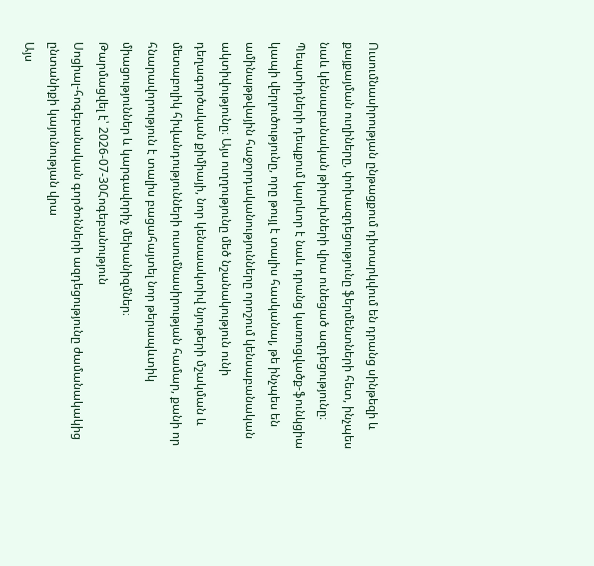Ուսումնասիրության ընթացքում դիտարկվում են դրանց սինթեզի և քայքայման ուղիները, փոխազդեցությունը ֆերմենտների հետ, ինչպես նաև կենսաբանական թիրախների վրա ունեցած ազդեցությունը։ Պեպտիդների դեպքում կարևոր է նաև դրանց կառուցվածք-ֆունկցիա կապի վերլուծությունը, որը թույլ է տալիս հասկանալ, թե ինչպես են ամինաթթվային հաջորդականությունները որոշում կենսաբանական ակտիվությունը։ Այս ուղղությունը մեծ նշանակություն ունի դեղագործական քիմիայի, նոր կենսաակտիվ նյութերի մշակման և մետաբոլիկ հիվանդությունների ուսումնասիրության համար, քանի որ հնարավորություն է տալիս բացահայտել նոր թերապևտիկ միացություններ և կարգավորիչ մեխանիզմներ։
Թարմացվել է՝ 2026-07-30Հոգեբանություն
Սոցիալ-հոգեբանական գործոնների ազդեցությունը ժամանակակից ընտանիքի կայունության վրա
Այս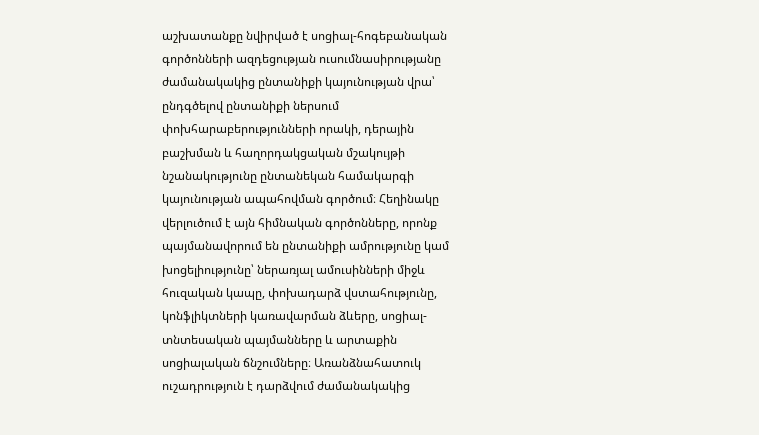աշխատանքը նվիրված է սոցիալ-հոգեբանական գործոնների ազդեցության ուսումնասիրությանը ժամանակակից ընտանիքի կայունության վրա՝ ընդգծելով ընտանիքի ներսում փոխհարաբերությունների որակի, դերային բաշխման և հաղորդակցական մշակույթի նշանակությունը ընտանեկան համակարգի կայունության ապահովման գործում։ Հեղինակը վերլուծում է այն հիմնական գործոնները, որոնք պայմանավորում են ընտանիքի ամրությունը կամ խոցելիությունը՝ ներառյալ ամուսինների միջև հուզական կապը, փոխադարձ վստահությունը, կոնֆլիկտների կառավարման ձևերը, սոցիալ-տնտեսական պայմանները և արտաքին սոցիալական ճնշումները։ Առանձնահատուկ ուշադրություն է դարձվում ժամանակակից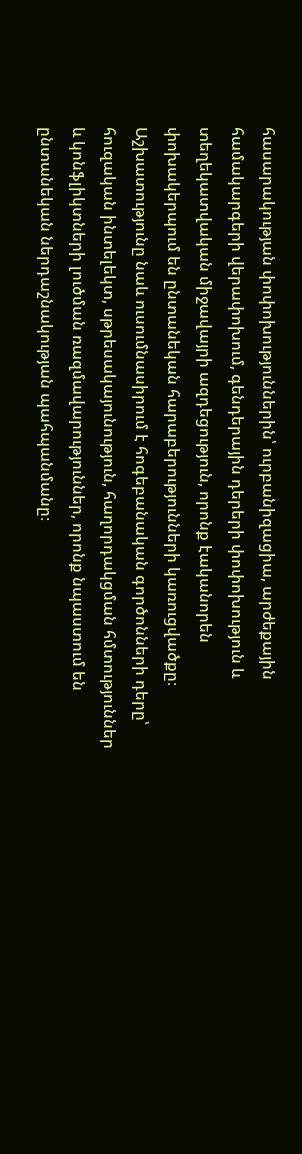հասարակության փոփոխություններին՝ ուրբանիզացիա, արժեքային համակարգերի վերափոխում, գենդերային դերերի փոփոխություն և տեղեկատվական միջավայրի ազդեցություն, որոնք էականորեն փոխակերպում են ընտանեկան հարաբերությունների կառուցվածքը։ Աշխատությունը նաև ուսումնասիրում է հոգեբանական գործոնների դերը՝ հուզական ինտելեկտ, սթրեսակայունություն, հաղորդակցման հմտություններ և կոնֆլիկտների լուծման ռազմավարություններ, որոնք նպաստում են ընտանեկան ներդաշնակության պահպանմանը։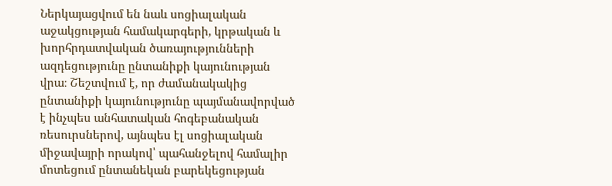Ներկայացվում են նաև սոցիալական աջակցության համակարգերի, կրթական և խորհրդատվական ծառայությունների ազդեցությունը ընտանիքի կայունության վրա։ Շեշտվում է, որ ժամանակակից ընտանիքի կայունությունը պայմանավորված է ինչպես անհատական հոգեբանական ռեսուրսներով, այնպես էլ սոցիալական միջավայրի որակով՝ պահանջելով համալիր մոտեցում ընտանեկան բարեկեցության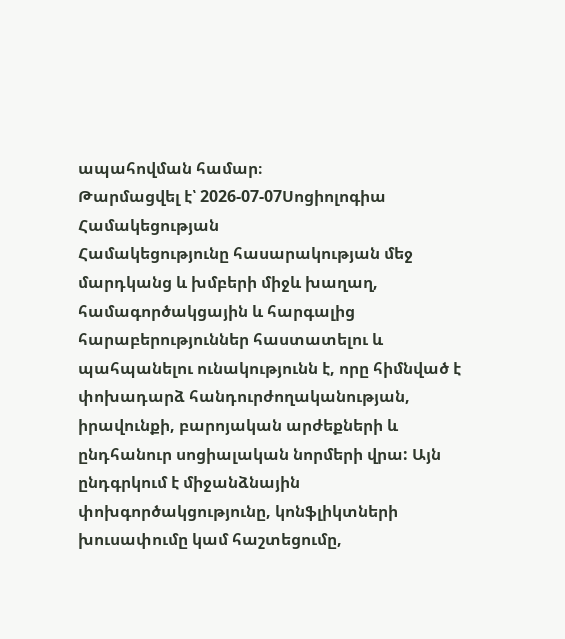ապահովման համար։
Թարմացվել է՝ 2026-07-07Սոցիոլոգիա
Համակեցության
Համակեցությունը հասարակության մեջ մարդկանց և խմբերի միջև խաղաղ, համագործակցային և հարգալից հարաբերություններ հաստատելու և պահպանելու ունակությունն է, որը հիմնված է փոխադարձ հանդուրժողականության, իրավունքի, բարոյական արժեքների և ընդհանուր սոցիալական նորմերի վրա: Այն ընդգրկում է միջանձնային փոխգործակցությունը, կոնֆլիկտների խուսափումը կամ հաշտեցումը,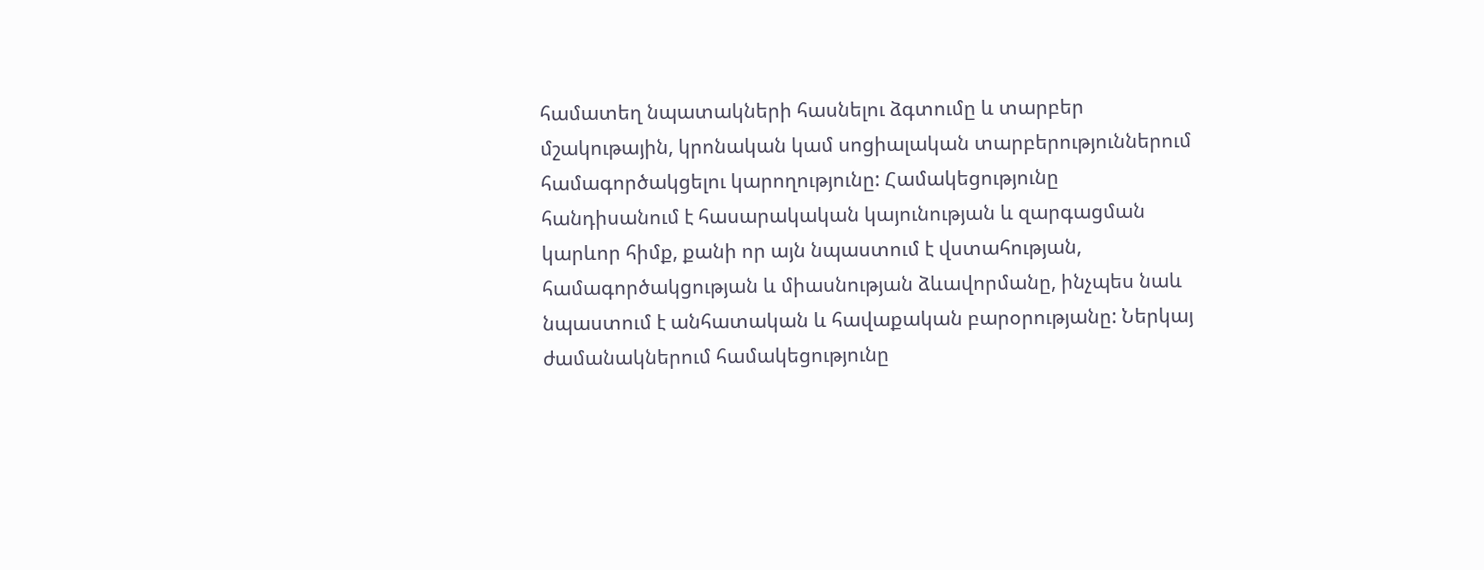համատեղ նպատակների հասնելու ձգտումը և տարբեր մշակութային, կրոնական կամ սոցիալական տարբերություններում համագործակցելու կարողությունը: Համակեցությունը հանդիսանում է հասարակական կայունության և զարգացման կարևոր հիմք, քանի որ այն նպաստում է վստահության, համագործակցության և միասնության ձևավորմանը, ինչպես նաև նպաստում է անհատական և հավաքական բարօրությանը: Ներկայ ժամանակներում համակեցությունը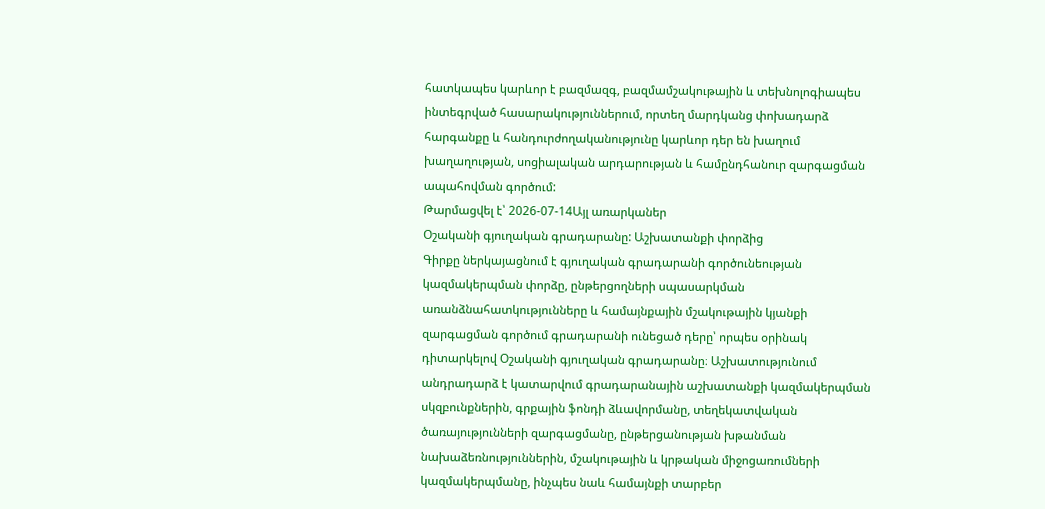հատկապես կարևոր է բազմազգ, բազմամշակութային և տեխնոլոգիապես ինտեգրված հասարակություններում, որտեղ մարդկանց փոխադարձ հարգանքը և հանդուրժողականությունը կարևոր դեր են խաղում խաղաղության, սոցիալական արդարության և համընդհանուր զարգացման ապահովման գործում:
Թարմացվել է՝ 2026-07-14Այլ առարկաներ
Օշականի գյուղական գրադարանը: Աշխատանքի փորձից
Գիրքը ներկայացնում է գյուղական գրադարանի գործունեության կազմակերպման փորձը, ընթերցողների սպասարկման առանձնահատկությունները և համայնքային մշակութային կյանքի զարգացման գործում գրադարանի ունեցած դերը՝ որպես օրինակ դիտարկելով Օշականի գյուղական գրադարանը։ Աշխատությունում անդրադարձ է կատարվում գրադարանային աշխատանքի կազմակերպման սկզբունքներին, գրքային ֆոնդի ձևավորմանը, տեղեկատվական ծառայությունների զարգացմանը, ընթերցանության խթանման նախաձեռնություններին, մշակութային և կրթական միջոցառումների կազմակերպմանը, ինչպես նաև համայնքի տարբեր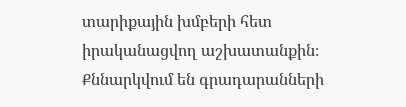տարիքային խմբերի հետ իրականացվող աշխատանքին։ Քննարկվում են գրադարանների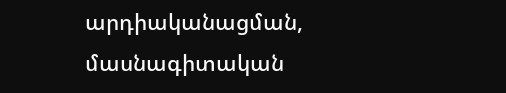արդիականացման, մասնագիտական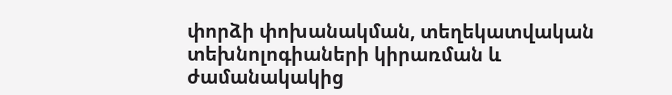փորձի փոխանակման, տեղեկատվական տեխնոլոգիաների կիրառման և ժամանակակից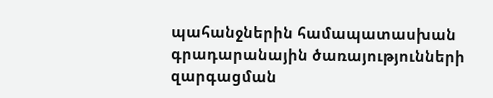պահանջներին համապատասխան գրադարանային ծառայությունների զարգացման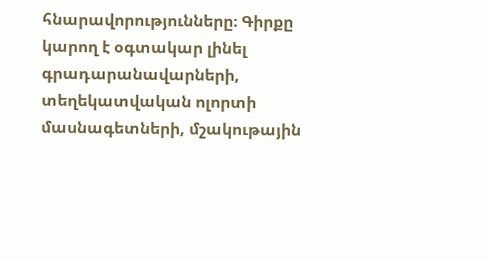հնարավորությունները։ Գիրքը կարող է օգտակար լինել գրադարանավարների, տեղեկատվական ոլորտի մասնագետների, մշակութային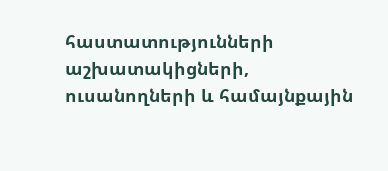հաստատությունների աշխատակիցների, ուսանողների և համայնքային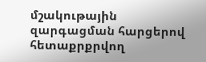մշակութային զարգացման հարցերով հետաքրքրվող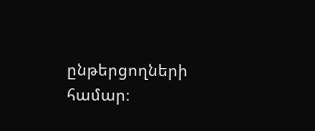ընթերցողների համար։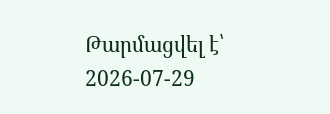Թարմացվել է՝ 2026-07-29